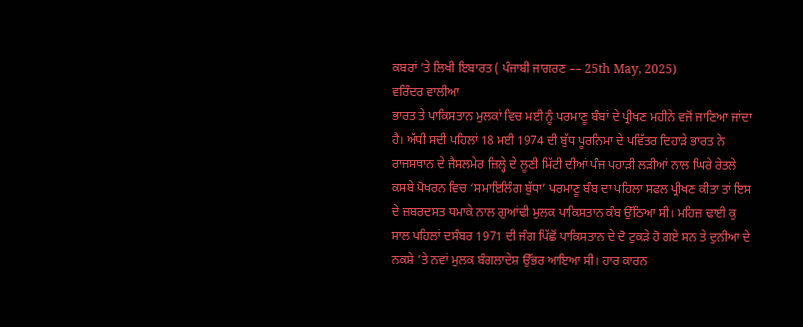ਕਬਰਾਂ ’ਤੇ ਲਿਖੀ ਇਬਾਰਤ ( ਪੰਜਾਬੀ ਜਾਗਰਣ –– 25th May, 2025)
ਵਰਿੰਦਰ ਵਾਲੀਆ
ਭਾਰਤ ਤੇ ਪਾਕਿਸਤਾਨ ਮੁਲਕਾਂ ਵਿਚ ਮਈ ਨੂੰ ਪਰਮਾਣੂ ਬੰਬਾਂ ਦੇ ਪ੍ਰੀਖਣ ਮਹੀਨੇ ਵਜੋਂ ਜਾਣਿਆ ਜਾਂਦਾ ਹੈ। ਅੱਧੀ ਸਦੀ ਪਹਿਲਾਂ 18 ਮਈ 1974 ਦੀ ਬੁੱਧ ਪੂਰਨਿਮਾ ਦੇ ਪਵਿੱਤਰ ਦਿਹਾੜੇ ਭਾਰਤ ਨੇ ਰਾਜਸਥਾਨ ਦੇ ਜੈਸਲਮੇਰ ਜ਼ਿਲ੍ਹੇ ਦੇ ਲੂਣੀ ਮਿੱਟੀ ਦੀਆਂ ਪੰਜ ਪਹਾੜੀ ਲੜੀਆਂ ਨਾਲ ਘਿਰੇ ਰੇਤਲੇ ਕਸਬੇ ਪੋਖਰਨ ਵਿਚ ‘ਸਮਾਇਲਿੰਗ ਬੁੱਧਾ’ ਪਰਮਾਣੂ ਬੰਬ ਦਾ ਪਹਿਲਾ ਸਫਲ ਪ੍ਰੀਖਣ ਕੀਤਾ ਤਾਂ ਇਸ ਦੇ ਜ਼ਬਰਦਸਤ ਧਮਾਕੇ ਨਾਲ ਗੁਆਂਢੀ ਮੁਲਕ ਪਾਕਿਸਤਾਨ ਕੰਬ ਉੱਠਿਆ ਸੀ। ਮਹਿਜ਼ ਢਾਈ ਕੁ ਸਾਲ ਪਹਿਲਾਂ ਦਸੰਬਰ 1971 ਦੀ ਜੰਗ ਪਿੱਛੋਂ ਪਾਕਿਸਤਾਨ ਦੇ ਦੋ ਟੁਕੜੇ ਹੋ ਗਏ ਸਨ ਤੇ ਦੁਨੀਆ ਦੇ ਨਕਸ਼ੇ ’ਤੇ ਨਵਾਂ ਮੁਲਕ ਬੰਗਲਾਦੇਸ਼ ਉੱਭਰ ਆਇਆ ਸੀ। ਹਾਰ ਕਾਰਨ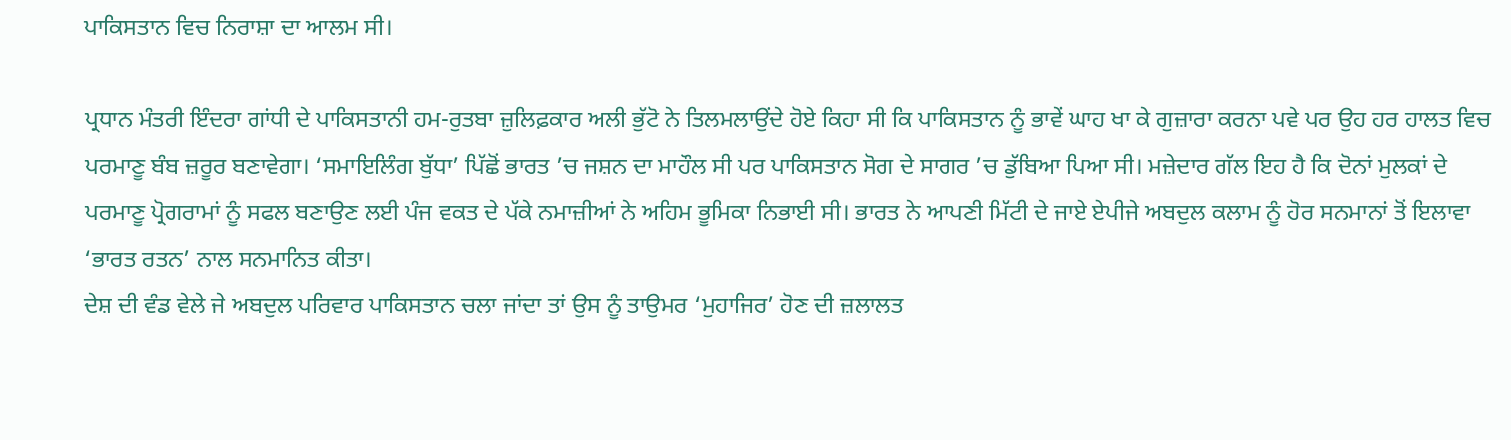ਪਾਕਿਸਤਾਨ ਵਿਚ ਨਿਰਾਸ਼ਾ ਦਾ ਆਲਮ ਸੀ।

ਪ੍ਰਧਾਨ ਮੰਤਰੀ ਇੰਦਰਾ ਗਾਂਧੀ ਦੇ ਪਾਕਿਸਤਾਨੀ ਹਮ-ਰੁਤਬਾ ਜ਼ੁਲਿਫ਼ਕਾਰ ਅਲੀ ਭੁੱਟੋ ਨੇ ਤਿਲਮਲਾਉਂਦੇ ਹੋਏ ਕਿਹਾ ਸੀ ਕਿ ਪਾਕਿਸਤਾਨ ਨੂੰ ਭਾਵੇਂ ਘਾਹ ਖਾ ਕੇ ਗੁਜ਼ਾਰਾ ਕਰਨਾ ਪਵੇ ਪਰ ਉਹ ਹਰ ਹਾਲਤ ਵਿਚ ਪਰਮਾਣੂ ਬੰਬ ਜ਼ਰੂਰ ਬਣਾਵੇਗਾ। ‘ਸਮਾਇਲਿੰਗ ਬੁੱਧਾ’ ਪਿੱਛੋਂ ਭਾਰਤ ’ਚ ਜਸ਼ਨ ਦਾ ਮਾਹੌਲ ਸੀ ਪਰ ਪਾਕਿਸਤਾਨ ਸੋਗ ਦੇ ਸਾਗਰ ’ਚ ਡੁੱਬਿਆ ਪਿਆ ਸੀ। ਮਜ਼ੇਦਾਰ ਗੱਲ ਇਹ ਹੈ ਕਿ ਦੋਨਾਂ ਮੁਲਕਾਂ ਦੇ ਪਰਮਾਣੂ ਪ੍ਰੋਗਰਾਮਾਂ ਨੂੰ ਸਫਲ ਬਣਾਉਣ ਲਈ ਪੰਜ ਵਕਤ ਦੇ ਪੱਕੇ ਨਮਾਜ਼ੀਆਂ ਨੇ ਅਹਿਮ ਭੂਮਿਕਾ ਨਿਭਾਈ ਸੀ। ਭਾਰਤ ਨੇ ਆਪਣੀ ਮਿੱਟੀ ਦੇ ਜਾਏ ਏਪੀਜੇ ਅਬਦੁਲ ਕਲਾਮ ਨੂੰ ਹੋਰ ਸਨਮਾਨਾਂ ਤੋਂ ਇਲਾਵਾ ‘ਭਾਰਤ ਰਤਨ’ ਨਾਲ ਸਨਮਾਨਿਤ ਕੀਤਾ।
ਦੇਸ਼ ਦੀ ਵੰਡ ਵੇਲੇ ਜੇ ਅਬਦੁਲ ਪਰਿਵਾਰ ਪਾਕਿਸਤਾਨ ਚਲਾ ਜਾਂਦਾ ਤਾਂ ਉਸ ਨੂੰ ਤਾਉਮਰ ‘ਮੁਹਾਜਿਰ’ ਹੋਣ ਦੀ ਜ਼ਲਾਲਤ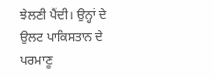ਝੇਲਣੀ ਪੈਂਦੀ। ਉਨ੍ਹਾਂ ਦੇ ਉਲਟ ਪਾਕਿਸਤਾਨ ਦੇ ਪਰਮਾਣੂ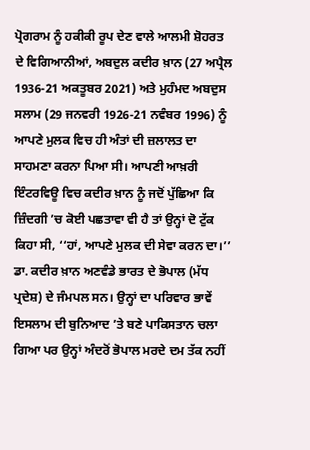ਪ੍ਰੋਗਰਾਮ ਨੂੰ ਹਕੀਕੀ ਰੂਪ ਦੇਣ ਵਾਲੇ ਆਲਮੀ ਸ਼ੋਹਰਤ ਦੇ ਵਿਗਿਆਨੀਆਂ, ਅਬਦੁਲ ਕਦੀਰ ਖ਼ਾਨ (27 ਅਪ੍ਰੈਲ 1936-21 ਅਕਤੂਬਰ 2021) ਅਤੇ ਮੁਹੰਮਦ ਅਬਦੁਸ ਸਲਾਮ (29 ਜਨਵਰੀ 1926-21 ਨਵੰਬਰ 1996) ਨੂੰ ਆਪਣੇ ਮੁਲਕ ਵਿਚ ਹੀ ਅੰਤਾਂ ਦੀ ਜ਼ਲਾਲਤ ਦਾ ਸਾਹਮਣਾ ਕਰਨਾ ਪਿਆ ਸੀ। ਆਪਣੀ ਆਖ਼ਰੀ ਇੰਟਰਵਿਊ ਵਿਚ ਕਦੀਰ ਖ਼ਾਨ ਨੂੰ ਜਦੋਂ ਪੁੱਛਿਆ ਕਿ ਜ਼ਿੰਦਗੀ ’ਚ ਕੋਈ ਪਛਤਾਵਾ ਵੀ ਹੈ ਤਾਂ ਉਨ੍ਹਾਂ ਦੋ ਟੁੱਕ ਕਿਹਾ ਸੀ, ‘‘ਹਾਂ, ਆਪਣੇ ਮੁਲਕ ਦੀ ਸੇਵਾ ਕਰਨ ਦਾ।’’
ਡਾ. ਕਦੀਰ ਖ਼ਾਨ ਅਣਵੰਡੇ ਭਾਰਤ ਦੇ ਭੋਪਾਲ (ਮੱਧ ਪ੍ਰਦੇਸ਼) ਦੇ ਜੰਮਪਲ ਸਨ। ਉਨ੍ਹਾਂ ਦਾ ਪਰਿਵਾਰ ਭਾਵੇਂ ਇਸਲਾਮ ਦੀ ਬੁਨਿਆਦ ’ਤੇ ਬਣੇ ਪਾਕਿਸਤਾਨ ਚਲਾ ਗਿਆ ਪਰ ਉਨ੍ਹਾਂ ਅੰਦਰੋਂ ਭੋਪਾਲ ਮਰਦੇ ਦਮ ਤੱਕ ਨਹੀਂ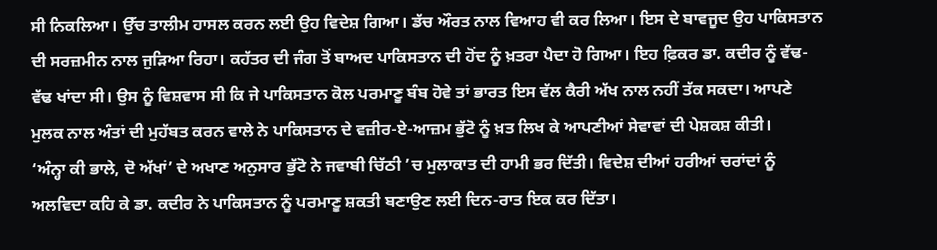ਸੀ ਨਿਕਲਿਆ। ਉੱਚ ਤਾਲੀਮ ਹਾਸਲ ਕਰਨ ਲਈ ਉਹ ਵਿਦੇਸ਼ ਗਿਆ। ਡੱਚ ਔਰਤ ਨਾਲ ਵਿਆਹ ਵੀ ਕਰ ਲਿਆ। ਇਸ ਦੇ ਬਾਵਜੂਦ ਉਹ ਪਾਕਿਸਤਾਨ ਦੀ ਸਰਜ਼ਮੀਨ ਨਾਲ ਜੁੜਿਆ ਰਿਹਾ। ਕਹੱਤਰ ਦੀ ਜੰਗ ਤੋਂ ਬਾਅਦ ਪਾਕਿਸਤਾਨ ਦੀ ਹੋਂਦ ਨੂੰ ਖ਼ਤਰਾ ਪੈਦਾ ਹੋ ਗਿਆ। ਇਹ ਫ਼ਿਕਰ ਡਾ. ਕਦੀਰ ਨੂੰ ਵੱਢ-ਵੱਢ ਖਾਂਦਾ ਸੀ। ਉਸ ਨੂੰ ਵਿਸ਼ਵਾਸ ਸੀ ਕਿ ਜੇ ਪਾਕਿਸਤਾਨ ਕੋਲ ਪਰਮਾਣੂ ਬੰਬ ਹੋਵੇ ਤਾਂ ਭਾਰਤ ਇਸ ਵੱਲ ਕੈਰੀ ਅੱਖ ਨਾਲ ਨਹੀਂ ਤੱਕ ਸਕਦਾ। ਆਪਣੇ ਮੁਲਕ ਨਾਲ ਅੰਤਾਂ ਦੀ ਮੁਹੱਬਤ ਕਰਨ ਵਾਲੇ ਨੇ ਪਾਕਿਸਤਾਨ ਦੇ ਵਜ਼ੀਰ-ਏ-ਆਜ਼ਮ ਭੁੱਟੋ ਨੂੰ ਖ਼ਤ ਲਿਖ ਕੇ ਆਪਣੀਆਂ ਸੇਵਾਵਾਂ ਦੀ ਪੇਸ਼ਕਸ਼ ਕੀਤੀ।
‘ਅੰਨ੍ਹਾ ਕੀ ਭਾਲੇ, ਦੋ ਅੱਖਾਂ’ ਦੇ ਅਖਾਣ ਅਨੁਸਾਰ ਭੁੱਟੋ ਨੇ ਜਵਾਬੀ ਚਿੱਠੀ ’ਚ ਮੁਲਾਕਾਤ ਦੀ ਹਾਮੀ ਭਰ ਦਿੱਤੀ। ਵਿਦੇਸ਼ ਦੀਆਂ ਹਰੀਆਂ ਚਰਾਂਦਾਂ ਨੂੰ ਅਲਵਿਦਾ ਕਹਿ ਕੇ ਡਾ. ਕਦੀਰ ਨੇ ਪਾਕਿਸਤਾਨ ਨੂੰ ਪਰਮਾਣੂ ਸ਼ਕਤੀ ਬਣਾਉਣ ਲਈ ਦਿਨ-ਰਾਤ ਇਕ ਕਰ ਦਿੱਤਾ।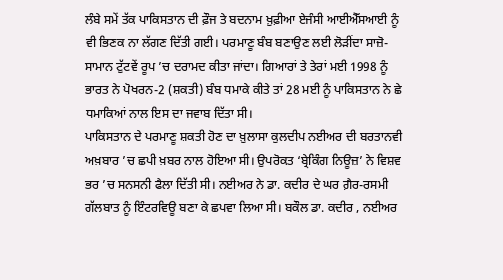ਲੰਬੇ ਸਮੇਂ ਤੱਕ ਪਾਕਿਸਤਾਨ ਦੀ ਫ਼ੌਜ ਤੇ ਬਦਨਾਮ ਖ਼ੁਫ਼ੀਆ ਏਜੰਸੀ ਆਈਐੱਸਆਈ ਨੂੰ ਵੀ ਭਿਣਕ ਨਾ ਲੱਗਣ ਦਿੱਤੀ ਗਈ। ਪਰਮਾਣੂ ਬੰਬ ਬਣਾਉਣ ਲਈ ਲੋੜੀਂਦਾ ਸਾਜ਼ੋ-ਸਾਮਾਨ ਟੁੱਟਵੇਂ ਰੂਪ ’ਚ ਦਰਾਮਦ ਕੀਤਾ ਜਾਂਦਾ। ਗਿਆਰਾਂ ਤੇ ਤੇਰਾਂ ਮਈ 1998 ਨੂੰ ਭਾਰਤ ਨੇ ਪੋਖਰਨ-2 (ਸ਼ਕਤੀ) ਬੰਬ ਧਮਾਕੇ ਕੀਤੇ ਤਾਂ 28 ਮਈ ਨੂੰ ਪਾਕਿਸਤਾਨ ਨੇ ਛੇ ਧਮਾਕਿਆਂ ਨਾਲ ਇਸ ਦਾ ਜਵਾਬ ਦਿੱਤਾ ਸੀ।
ਪਾਕਿਸਤਾਨ ਦੇ ਪਰਮਾਣੂ ਸ਼ਕਤੀ ਹੋਣ ਦਾ ਖ਼ੁਲਾਸਾ ਕੁਲਦੀਪ ਨਈਅਰ ਦੀ ਬਰਤਾਨਵੀ ਅਖ਼ਬਾਰ ’ਚ ਛਪੀ ਖ਼ਬਰ ਨਾਲ ਹੋਇਆ ਸੀ। ਉਪਰੋਕਤ ‘ਬ੍ਰੇਕਿੰਗ ਨਿਊਜ਼’ ਨੇ ਵਿਸ਼ਵ ਭਰ ’ਚ ਸਨਸਨੀ ਫੈਲਾ ਦਿੱਤੀ ਸੀ। ਨਈਅਰ ਨੇ ਡਾ. ਕਦੀਰ ਦੇ ਘਰ ਗ਼ੈਰ-ਰਸਮੀ ਗੱਲਬਾਤ ਨੂੰ ਇੰਟਰਵਿਊ ਬਣਾ ਕੇ ਛਪਵਾ ਲਿਆ ਸੀ। ਬਕੌਲ ਡਾ. ਕਦੀਰ , ਨਈਅਰ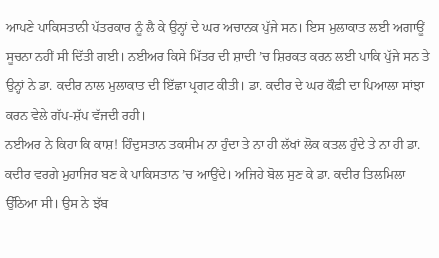ਆਪਣੇ ਪਾਕਿਸਤਾਨੀ ਪੱਤਰਕਾਰ ਨੂੰ ਲੈ ਕੇ ਉਨ੍ਹਾਂ ਦੇ ਘਰ ਅਚਾਨਕ ਪੁੱਜੇ ਸਨ। ਇਸ ਮੁਲਾਕਾਤ ਲਈ ਅਗਾਊਂ ਸੂਚਨਾ ਨਹੀਂ ਸੀ ਦਿੱਤੀ ਗਈ। ਨਈਅਰ ਕਿਸੇ ਮਿੱਤਰ ਦੀ ਸ਼ਾਦੀ ’ਚ ਸ਼ਿਰਕਤ ਕਰਨ ਲਈ ਪਾਕਿ ਪੁੱਜੇ ਸਨ ਤੇ ਉਨ੍ਹਾਂ ਨੇ ਡਾ. ਕਦੀਰ ਨਾਲ ਮੁਲਾਕਾਤ ਦੀ ਇੱਛਾ ਪ੍ਰਗਟ ਕੀਤੀ। ਡਾ. ਕਦੀਰ ਦੇ ਘਰ ਕੌਫ਼ੀ ਦਾ ਪਿਆਲਾ ਸਾਂਝਾ ਕਰਨ ਵੇਲੇ ਗੱਪ-ਸ਼ੱਪ ਵੱਜਦੀ ਰਹੀ।
ਨਈਅਰ ਨੇ ਕਿਹਾ ਕਿ ਕਾਸ਼! ਹਿੰਦੁਸਤਾਨ ਤਕਸੀਮ ਨਾ ਹੁੰਦਾ ਤੇ ਨਾ ਹੀ ਲੱਖਾਂ ਲੋਕ ਕਤਲ ਹੁੰਦੇ ਤੇ ਨਾ ਹੀ ਡਾ. ਕਦੀਰ ਵਰਗੇ ਮੁਹਾਜਿਰ ਬਣ ਕੇ ਪਾਕਿਸਤਾਨ ’ਚ ਆਉਂਦੇ। ਅਜਿਹੇ ਬੋਲ ਸੁਣ ਕੇ ਡਾ. ਕਦੀਰ ਤਿਲਮਿਲਾ ਉੱਠਿਆ ਸੀ। ਉਸ ਨੇ ਝੱਬ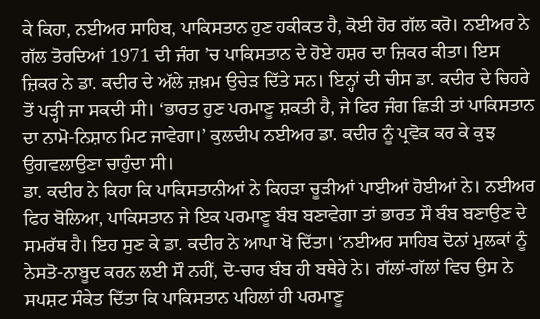ਕੇ ਕਿਹਾ, ਨਈਅਰ ਸਾਹਿਬ, ਪਾਕਿਸਤਾਨ ਹੁਣ ਹਕੀਕਤ ਹੈ, ਕੋਈ ਹੋਰ ਗੱਲ ਕਰੋ। ਨਈਅਰ ਨੇ ਗੱਲ ਤੋਰਦਿਆਂ 1971 ਦੀ ਜੰਗ ’ਚ ਪਾਕਿਸਤਾਨ ਦੇ ਹੋਏ ਹਸ਼ਰ ਦਾ ਜ਼ਿਕਰ ਕੀਤਾ। ਇਸ ਜ਼ਿਕਰ ਨੇ ਡਾ. ਕਦੀਰ ਦੇ ਅੱਲੇ ਜ਼ਖ਼ਮ ਉਚੇੜ ਦਿੱਤੇ ਸਨ। ਇਨ੍ਹਾਂ ਦੀ ਚੀਸ ਡਾ. ਕਦੀਰ ਦੇ ਚਿਹਰੇ ਤੋਂ ਪੜ੍ਹੀ ਜਾ ਸਕਦੀ ਸੀ। ‘ਭਾਰਤ ਹੁਣ ਪਰਮਾਣੂ ਸ਼ਕਤੀ ਹੈ, ਜੇ ਫਿਰ ਜੰਗ ਛਿੜੀ ਤਾਂ ਪਾਕਿਸਤਾਨ ਦਾ ਨਾਮੋ-ਨਿਸ਼ਾਨ ਮਿਟ ਜਾਵੇਗਾ।’ ਕੁਲਦੀਪ ਨਈਅਰ ਡਾ. ਕਦੀਰ ਨੂੰ ਪ੍ਰਵੋਕ ਕਰ ਕੇ ਕੁਝ ਉਗਵਲਾਉਣਾ ਚਾਹੁੰਦਾ ਸੀ।
ਡਾ. ਕਦੀਰ ਨੇ ਕਿਹਾ ਕਿ ਪਾਕਿਸਤਾਨੀਆਂ ਨੇ ਕਿਹੜਾ ਚੂੜੀਆਂ ਪਾਈਆਂ ਹੋਈਆਂ ਨੇ। ਨਈਅਰ ਫਿਰ ਬੋਲਿਆ, ਪਾਕਿਸਤਾਨ ਜੇ ਇਕ ਪਰਮਾਣੂ ਬੰਬ ਬਣਾਵੇਗਾ ਤਾਂ ਭਾਰਤ ਸੌ ਬੰਬ ਬਣਾਉਣ ਦੇ ਸਮਰੱਥ ਹੈ। ਇਹ ਸੁਣ ਕੇ ਡਾ. ਕਦੀਰ ਨੇ ਆਪਾ ਖੋ ਦਿੱਤਾ। ‘ਨਈਅਰ ਸਾਹਿਬ ਦੋਨਾਂ ਮੁਲਕਾਂ ਨੂੰ ਨੇਸਤੋ-ਨਾਬੂਦ ਕਰਨ ਲਈ ਸੌ ਨਹੀਂ, ਦੋ-ਚਾਰ ਬੰਬ ਹੀ ਬਥੇਰੇ ਨੇ। ਗੱਲਾਂ-ਗੱਲਾਂ ਵਿਚ ਉਸ ਨੇ ਸਪਸ਼ਟ ਸੰਕੇਤ ਦਿੱਤਾ ਕਿ ਪਾਕਿਸਤਾਨ ਪਹਿਲਾਂ ਹੀ ਪਰਮਾਣੂ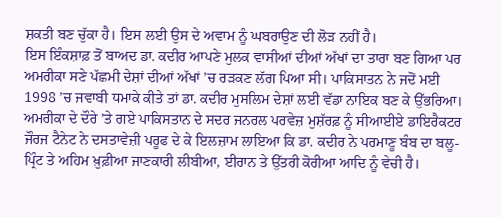ਸ਼ਕਤੀ ਬਣ ਚੁੱਕਾ ਹੈ। ਇਸ ਲਈ ਉਸ ਦੇ ਅਵਾਮ ਨੂੰ ਘਬਰਾਉਣ ਦੀ ਲੋੜ ਨਹੀਂ ਹੈ।
ਇਸ ਇੰਕਸ਼ਾਫ਼ ਤੋਂ ਬਾਅਦ ਡਾ. ਕਦੀਰ ਆਪਣੇ ਮੁਲਕ ਵਾਸੀਆਂ ਦੀਆਂ ਅੱਖਾਂ ਦਾ ਤਾਰਾ ਬਣ ਗਿਆ ਪਰ ਅਮਰੀਕਾ ਸਣੇ ਪੱਛਮੀ ਦੇਸ਼ਾਂ ਦੀਆਂ ਅੱਖਾਂ ’ਚ ਰੜਕਣ ਲੱਗ ਪਿਆ ਸੀ। ਪਾਕਿਸਾਤਨ ਨੇ ਜਦੋਂ ਮਈ 1998 ’ਚ ਜਵਾਬੀ ਧਮਾਕੇ ਕੀਤੇ ਤਾਂ ਡਾ. ਕਦੀਰ ਮੁਸਲਿਮ ਦੇਸ਼ਾਂ ਲਈ ਵੱਡਾ ਨਾਇਕ ਬਣ ਕੇ ਉੱਭਰਿਆ। ਅਮਰੀਕਾ ਦੇ ਦੌਰੇ ’ਤੇ ਗਏ ਪਾਕਿਸਤਾਨ ਦੇ ਸਦਰ ਜਨਰਲ ਪਰਵੇਜ਼ ਮੁਸ਼ੱਰਫ਼ ਨੂੰ ਸੀਆਈਏ ਡਾਇਰੈਕਟਰ ਜੌਰਜ ਟੈਨੇਟ ਨੇ ਦਸਤਾਵੇਜ਼ੀ ਪਰੂਫ ਦੇ ਕੇ ਇਲਜ਼ਾਮ ਲਾਇਆ ਕਿ ਡਾ. ਕਦੀਰ ਨੇ ਪਰਮਾਣੂ ਬੰਬ ਦਾ ਬਲੂ-ਪ੍ਰਿੰਟ ਤੇ ਅਹਿਮ ਖ਼ੁਫ਼ੀਆ ਜਾਣਕਾਰੀ ਲੀਬੀਆ, ਈਰਾਨ ਤੇ ਉੱਤਰੀ ਕੋਰੀਆ ਆਦਿ ਨੂੰ ਵੇਚੀ ਹੈ।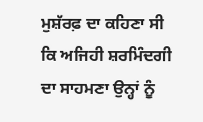ਮੁਸ਼ੱਰਫ਼ ਦਾ ਕਹਿਣਾ ਸੀ ਕਿ ਅਜਿਹੀ ਸ਼ਰਮਿੰਦਗੀ ਦਾ ਸਾਹਮਣਾ ਉਨ੍ਹਾਂ ਨੂੰ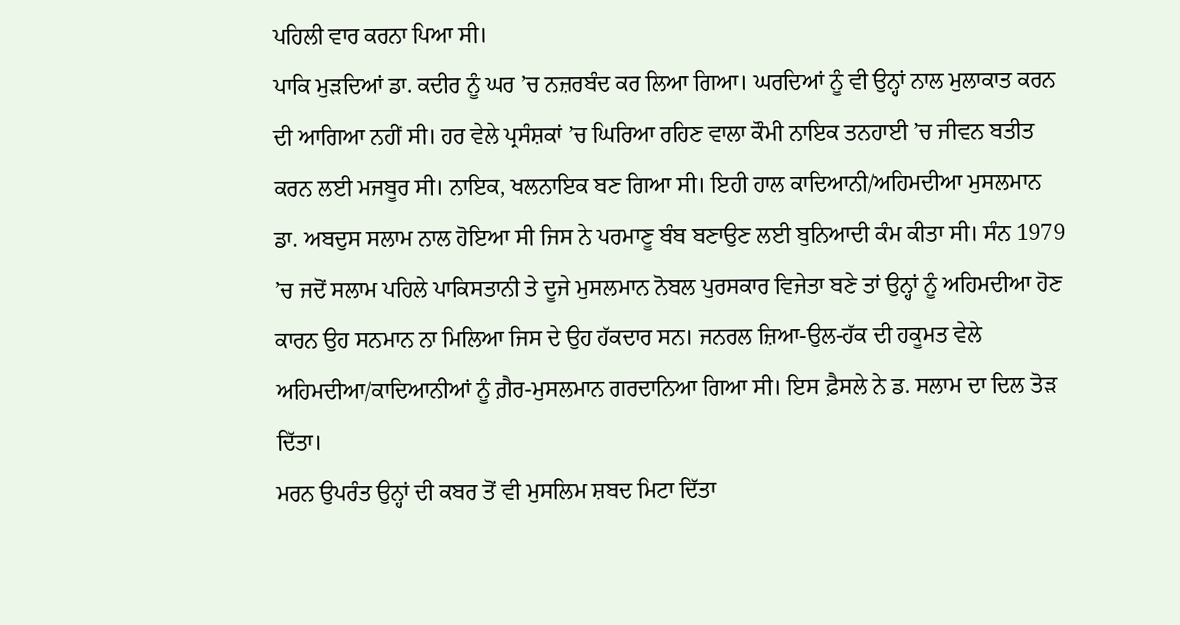ਪਹਿਲੀ ਵਾਰ ਕਰਨਾ ਪਿਆ ਸੀ।
ਪਾਕਿ ਮੁੜਦਿਆਂ ਡਾ. ਕਦੀਰ ਨੂੰ ਘਰ ’ਚ ਨਜ਼ਰਬੰਦ ਕਰ ਲਿਆ ਗਿਆ। ਘਰਦਿਆਂ ਨੂੰ ਵੀ ਉਨ੍ਹਾਂ ਨਾਲ ਮੁਲਾਕਾਤ ਕਰਨ ਦੀ ਆਗਿਆ ਨਹੀਂ ਸੀ। ਹਰ ਵੇਲੇ ਪ੍ਰਸੰਸ਼ਕਾਂ ’ਚ ਘਿਰਿਆ ਰਹਿਣ ਵਾਲਾ ਕੌਮੀ ਨਾਇਕ ਤਨਹਾਈ ’ਚ ਜੀਵਨ ਬਤੀਤ ਕਰਨ ਲਈ ਮਜਬੂਰ ਸੀ। ਨਾਇਕ, ਖਲਨਾਇਕ ਬਣ ਗਿਆ ਸੀ। ਇਹੀ ਹਾਲ ਕਾਦਿਆਨੀ/ਅਹਿਮਦੀਆ ਮੁਸਲਮਾਨ ਡਾ. ਅਬਦੁਸ ਸਲਾਮ ਨਾਲ ਹੋਇਆ ਸੀ ਜਿਸ ਨੇ ਪਰਮਾਣੂ ਬੰਬ ਬਣਾਉਣ ਲਈ ਬੁਨਿਆਦੀ ਕੰਮ ਕੀਤਾ ਸੀ। ਸੰਨ 1979 ’ਚ ਜਦੋਂ ਸਲਾਮ ਪਹਿਲੇ ਪਾਕਿਸਤਾਨੀ ਤੇ ਦੂਜੇ ਮੁਸਲਮਾਨ ਨੋਬਲ ਪੁਰਸਕਾਰ ਵਿਜੇਤਾ ਬਣੇ ਤਾਂ ਉਨ੍ਹਾਂ ਨੂੰ ਅਹਿਮਦੀਆ ਹੋਣ ਕਾਰਨ ਉਹ ਸਨਮਾਨ ਨਾ ਮਿਲਿਆ ਜਿਸ ਦੇ ਉਹ ਹੱਕਦਾਰ ਸਨ। ਜਨਰਲ ਜ਼ਿਆ-ਉਲ-ਹੱਕ ਦੀ ਹਕੂਮਤ ਵੇਲੇ ਅਹਿਮਦੀਆ/ਕਾਦਿਆਨੀਆਂ ਨੂੰ ਗ਼ੈਰ-ਮੁਸਲਮਾਨ ਗਰਦਾਨਿਆ ਗਿਆ ਸੀ। ਇਸ ਫ਼ੈਸਲੇ ਨੇ ਡ. ਸਲਾਮ ਦਾ ਦਿਲ ਤੋੜ ਦਿੱਤਾ।
ਮਰਨ ਉਪਰੰਤ ਉਨ੍ਹਾਂ ਦੀ ਕਬਰ ਤੋਂ ਵੀ ਮੁਸਲਿਮ ਸ਼ਬਦ ਮਿਟਾ ਦਿੱਤਾ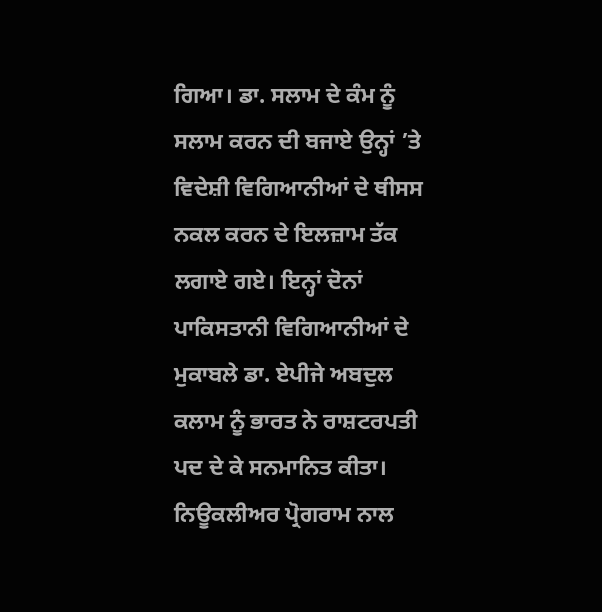ਗਿਆ। ਡਾ. ਸਲਾਮ ਦੇ ਕੰਮ ਨੂੰ ਸਲਾਮ ਕਰਨ ਦੀ ਬਜਾਏ ਉਨ੍ਹਾਂ ’ਤੇ ਵਿਦੇਸ਼ੀ ਵਿਗਿਆਨੀਆਂ ਦੇ ਥੀਸਸ ਨਕਲ ਕਰਨ ਦੇ ਇਲਜ਼ਾਮ ਤੱਕ ਲਗਾਏ ਗਏ। ਇਨ੍ਹਾਂ ਦੋਨਾਂ ਪਾਕਿਸਤਾਨੀ ਵਿਗਿਆਨੀਆਂ ਦੇ ਮੁਕਾਬਲੇ ਡਾ. ਏਪੀਜੇ ਅਬਦੁਲ ਕਲਾਮ ਨੂੰ ਭਾਰਤ ਨੇ ਰਾਸ਼ਟਰਪਤੀ ਪਦ ਦੇ ਕੇ ਸਨਮਾਨਿਤ ਕੀਤਾ। ਨਿਊਕਲੀਅਰ ਪ੍ਰੋਗਰਾਮ ਨਾਲ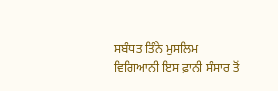ਸਬੰਧਤ ਤਿੰਨੇ ਮੁਸਲਿਮ ਵਿਗਿਆਨੀ ਇਸ ਫ਼ਾਨੀ ਸੰਸਾਰ ਤੋਂ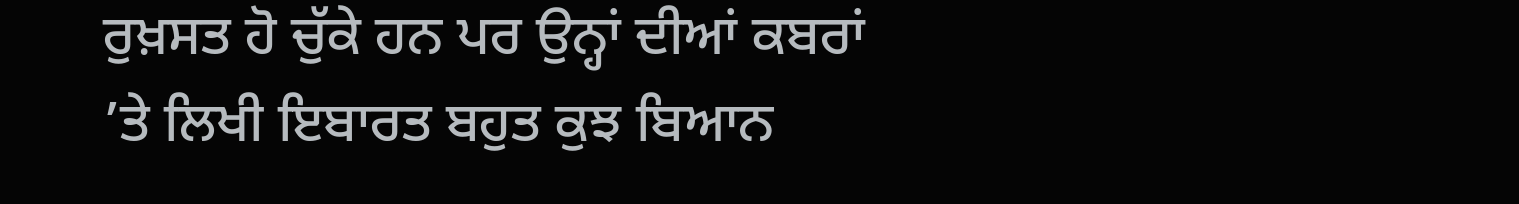ਰੁਖ਼ਸਤ ਹੋ ਚੁੱਕੇ ਹਨ ਪਰ ਉਨ੍ਹਾਂ ਦੀਆਂ ਕਬਰਾਂ ’ਤੇ ਲਿਖੀ ਇਬਾਰਤ ਬਹੁਤ ਕੁਝ ਬਿਆਨ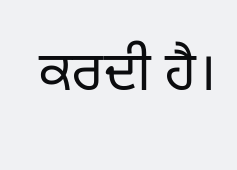ਕਰਦੀ ਹੈ।